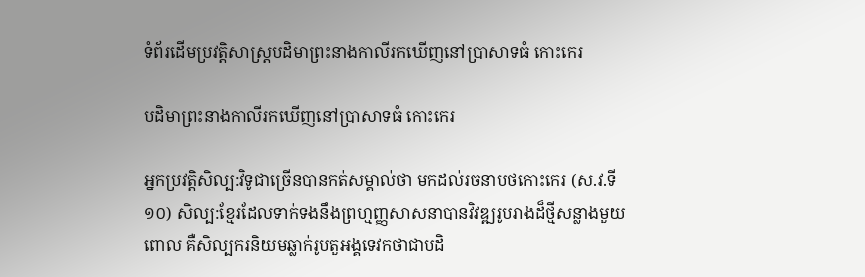ទំព័រដើមប្រវត្តិសាស្ត្របដិមាព្រះនាងកាលីរកឃើញនៅប្រាសាទធំ កោះកេរ

បដិមាព្រះនាងកាលីរកឃើញនៅប្រាសាទធំ កោះកេរ

អ្នកប្រវត្តិសិល្ប:វិទូជាច្រើនបានកត់សម្គាល់ថា មកដល់រចនាបថកោះកេរ (ស.វ.ទី១០) សិល្ប:ខ្មែរដែលទាក់ទងនឹងព្រហ្មញ្ញសាសនាបានវិវឌ្ឍរូបរាងដ៏ថ្មីសន្លាងមួយ ពោល គឺសិល្បករនិយមឆ្លាក់រូបតួអង្គទេវកថាជាបដិ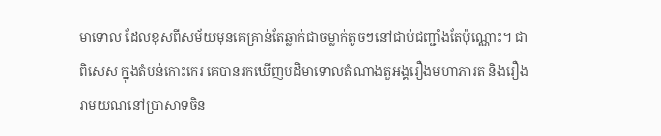មាទោល ដែលខុសពីសម័យមុនគេគ្រាន់តែឆ្លាក់ជាចម្លាក់តូចៗនៅជាប់ជញ្ជាំងតែប៉ុណ្ណោះ។ ជាពិសេស ក្នុងតំបន់កោះកេរ គេបានរកឃើញបដិមាទោលតំណាងតួអង្គរឿងមហាភារត និងរឿងរាមយណនៅប្រាសាទចិន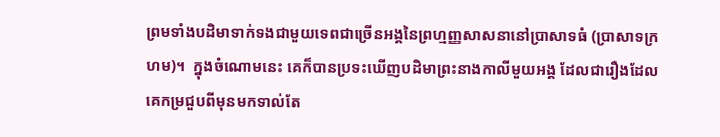ព្រមទាំងបដិមាទាក់ទងជាមួយទេពជាច្រើនអង្គនៃព្រហ្មញ្ញសាសនានៅប្រាសាទធំ (ប្រាសាទក្រហម)។  ក្នុងចំណោមនេះ គេក៏បានប្រទះឃើញបដិមាព្រះនាងកាលីមួយអង្គ ដែលជារឿងដែលគេកម្រជួបពីមុនមកទាល់តែ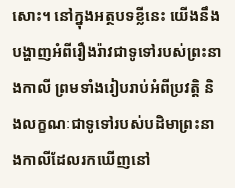សោះ។ នៅក្នុងអត្ថបទខ្លីនេះ យើងនឹងបង្ហាញអំពីរឿងរ៉ាវជាទូទៅរបស់ព្រះនាងកាលី ព្រមទាំងរៀបរាប់អំពីប្រវត្តិ និងលក្ខណៈជាទូទៅរបស់បដិមាព្រះនាងកាលីដែលរកឃើញនៅ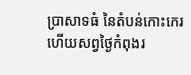ប្រាសាទធំ នៃតំបន់កោះកេរ ហើយសព្វថ្ងៃកំពុងរ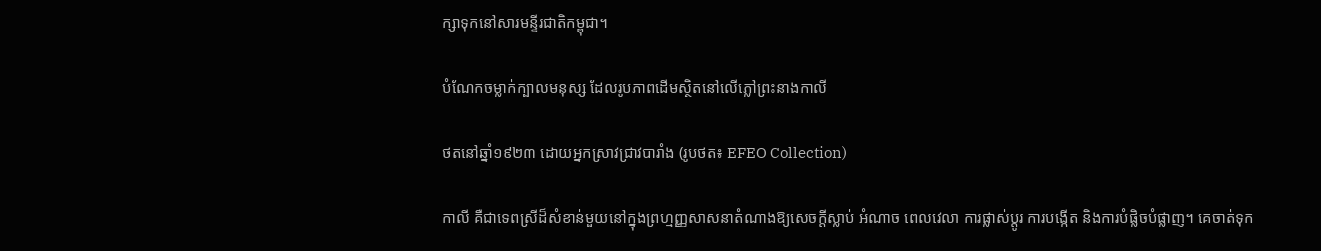ក្សាទុកនៅសារមន្ទីរជាតិកម្ពុជា។

បំណែកចម្លាក់ក្បាលមនុស្ស ដែលរូបភាពដើមស្ថិតនៅលើភ្លៅព្រះនាងកាលី

ថតនៅឆ្នាំ១៩២៣ ដោយអ្នកស្រាវជ្រាវបារាំង (រូបថត៖ EFEO Collection)

កាលី គឺជាទេពស្រីដ៏សំខាន់មួយនៅក្នុងព្រហ្មញ្ញសាសនាតំណាងឱ្យសេចក្តីស្លាប់ អំណាច ពេលវេលា ការផ្លាស់ប្តូរ ការបង្កើត និងការបំផ្លិចបំផ្លាញ។ គេចាត់ទុក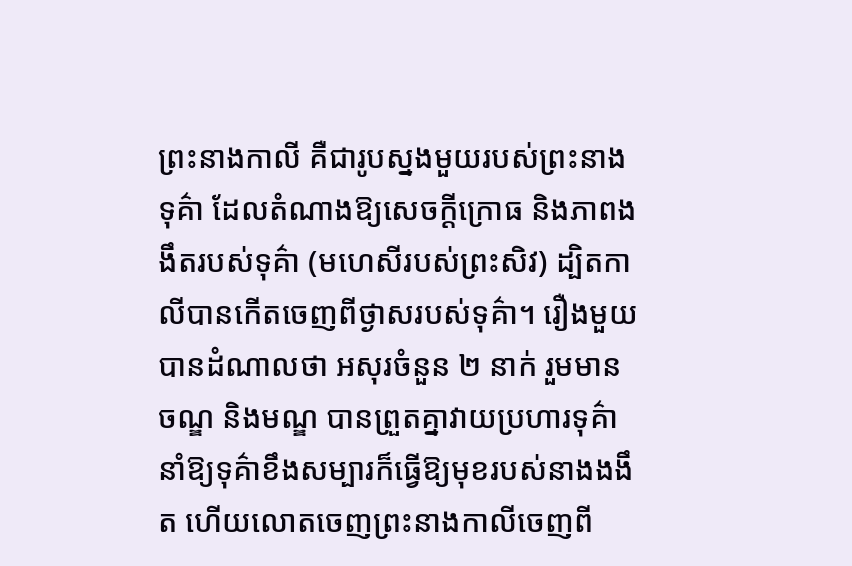ព្រះនាងកាលី គឺជារូបស្នងមួយរបស់ព្រះនាងទុគ៌ា ដែលតំណាងឱ្យសេចក្តីក្រោធ និងភាពងងឹតរបស់ទុគ៌ា (មហេសីរបស់ព្រះសិវ) ដ្បិតកាលីបានកើតចេញពីថ្ងាសរបស់ទុគ៌ា។ រឿងមួយបានដំណាលថា អសុរចំនួន ២ នាក់ រួមមាន ចណ្ឌ និងមណ្ឌ បានព្រួតគ្នាវាយប្រហារទុគ៌ា នាំឱ្យទុគ៌ាខឹងសម្បារក៏ធ្វើឱ្យមុខរបស់នាងងងឹត ហើយលោតចេញព្រះនាងកាលីចេញពី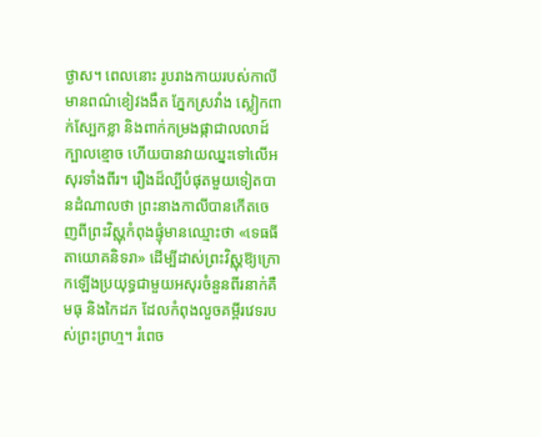ថ្ងាស។ ពេលនោះ រូបរាងកាយរបស់កាលីមានពណ៌ខៀវងងឹត ភ្នែកស្រវាំង ស្លៀកពាក់ស្បែកខ្លា និងពាក់កម្រងផ្កាជាលលាដ៍ក្បាលខ្មោច ហើយបានវាយឈ្នះទៅលើអសុរទាំងពីរ។ រឿងដ៏ល្បីបំផុតមួយទៀតបានដំណាលថា ព្រះនាងកាលីបានកើតចេញពីព្រះវិស្ណុកំពុងផ្ទុំមានឈ្មោះថា «ទេធធីតាយោគនិទរា» ដើម្បីដាស់ព្រះវិស្ណុឱ្យក្រោកឡើងប្រយុទ្ធជាមួយអសុរចំនួនពីរនាក់គឺ មធុ និងកៃដភ ដែលកំពុងលួចគម្ពីរវេទរបស់ព្រះព្រហ្ម។ រំពេច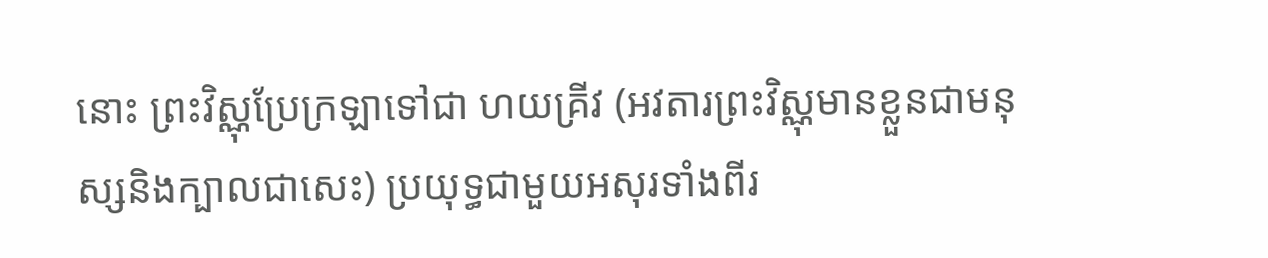នោះ ព្រះវិស្ណុប្រែក្រឡាទៅជា ហយគ្រីវ (អវតារព្រះវិស្ណុមានខ្លួនជាមនុស្សនិងក្បាលជាសេះ) ប្រយុទ្ធជាមួយអសុរទាំងពីរ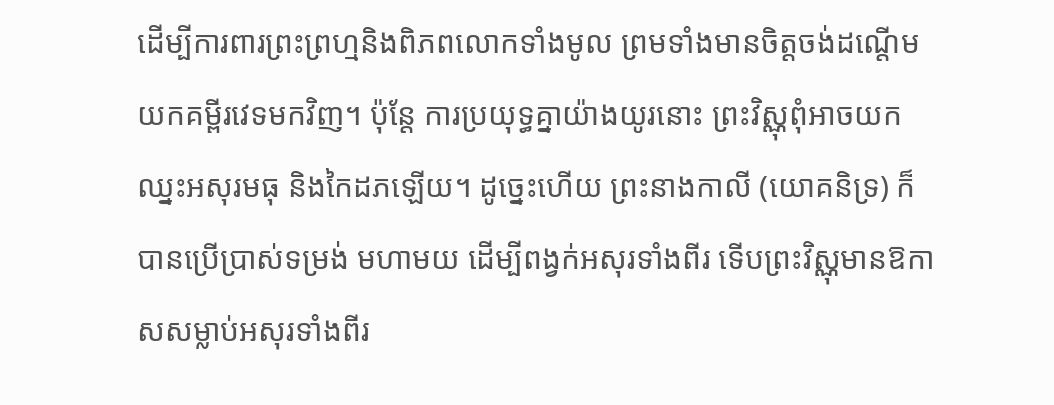ដើម្បីការពារព្រះព្រហ្មនិងពិភពលោកទាំងមូល ព្រមទាំងមានចិត្តចង់ដណ្តើមយកគម្ពីរវេទមកវិញ។ ប៉ុន្តែ ការប្រយុទ្ធគ្នាយ៉ាងយូរនោះ ព្រះវិស្ណុពុំអាចយកឈ្នះអសុរមធុ និងកៃដភឡើយ។ ដូច្នេះហើយ ព្រះនាងកាលី (យោគនិទ្រ) ក៏បានប្រើប្រាស់ទម្រង់ មហាមយ ដើម្បីពង្វក់អសុរទាំងពីរ ទើបព្រះវិស្ណុមានឱកាសសម្លាប់អសុរទាំងពីរ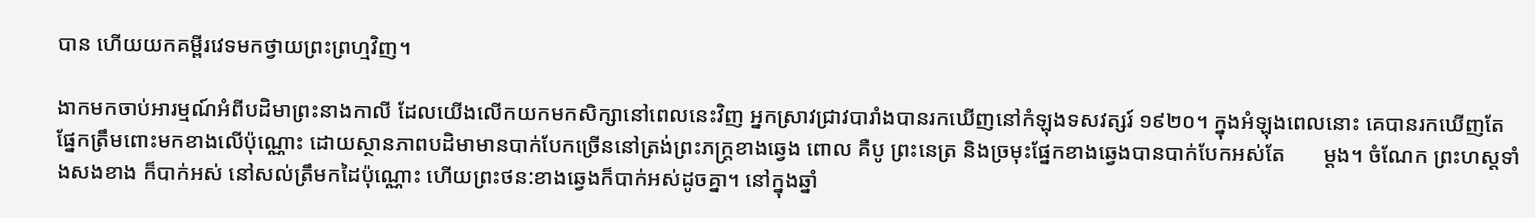បាន ហើយយកគម្ពីរវេទមកថ្វាយព្រះព្រហ្មវិញ។

ងាកមកចាប់អារម្មណ៍អំពីបដិមាព្រះនាងកាលី ដែលយើងលើកយកមកសិក្សានៅពេលនេះវិញ អ្នកស្រាវជ្រាវបារាំងបានរកឃើញនៅកំឡុងទសវត្សរ៍ ១៩២០។ ក្នុងអំឡុងពេលនោះ គេបានរកឃើញតែផ្នែកត្រឹមពោះមកខាងលើប៉ុណ្ណោះ ដោយស្ថានភាពបដិមាមានបាក់បែកច្រើននៅត្រង់ព្រះភក្រ្តខាងឆ្វេង ពោល គឺបូ ព្រះនេត្រ និងច្រមុះផ្នែកខាងឆ្វេងបានបាក់បែកអស់តែ       ម្តង។ ចំណែក ព្រះហស្តទាំងសងខាង ក៏បាក់អស់ នៅសល់ត្រឹមកដៃប៉ុណ្ណោះ ហើយព្រះថន:ខាងឆ្វេងក៏បាក់អស់ដូចគ្នា។ នៅក្នុងឆ្នាំ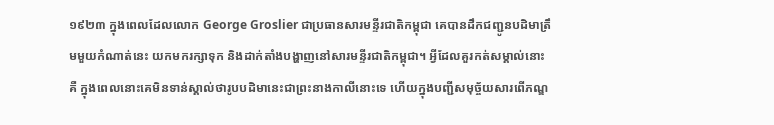១៩២៣ ក្នុងពេលដែលលោក George Groslier ជាប្រធានសារមន្ទីរជាតិកម្ពុជា គេបានដឹកជញ្ជូនបដិមាត្រឹមមួយកំណាត់នេះ យកមករក្សាទុក និងដាក់តាំងបង្ហាញនៅសារមន្ទីរជាតិកម្ពុជា។ អ្វីដែលគួរកត់សម្គាល់នោះគឺ ក្នុងពេលនោះគេមិនទាន់ស្គាល់ថារូបបដិមានេះជាព្រះនាងកាលីនោះទេ ហើយក្នុងបញ្ជីសមុច្ច័យសារពើភណ្ឌ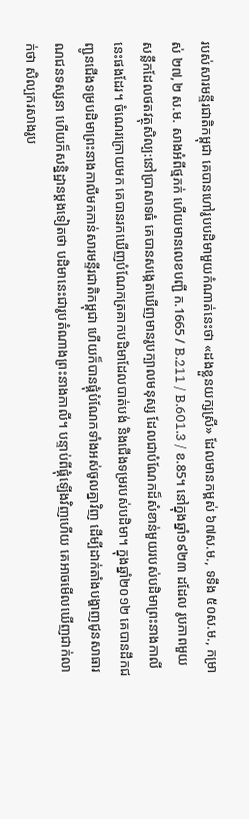របស់សារមន្ទីរជាតិកម្ពុជា គេបានហៅរូបបដិមាមួយកំណាត់នេះថា «ដងខ្លួនយក្សស្រី» ដែលមានកម្ពស់ ៦៧ស.ម., ទទឹង ៥០ស.ម., កម្រាស់ ២៧,២ ស.ម. សាងអំពីថ្មភក់ ហើយមានលេខបញ្ជី ក.1665 / B.211 / B.601.3 / ខ.85។ នៅក្នុងឆ្នាំ១៩២៣ ដដែល រូបភាពមួយសន្លឹកដែលថតវត្ថុសិល្ប:នៅប្រាសាទធំ គេបានសង្កេតឃើញមានរូបក្បាលមនុស្ស ដែលជាបំណែកដ៏សំខាន់មួយរបស់បដិមាព្រះនាងកាលីនេះផងដែរ។ ចំណេរក្រោយមក គេបានរកឃើញបំណែកត្រគាកបដិមាដែលបាត់បង់ និងជើងទម្ររបស់បដិមា។ ក្នុងឆ្នាំ២០១២ គេបានដឹកជញ្ជូនជើងទម្របដិមាព្រះនាងកាលីមកកាន់សារមន្ទីរជាតិកម្ពុជា ហើយក៏បានផ្គុំបំណែកទាំងអស់ចូលគ្នាវិញ ដើម្បីដាក់តាំងបង្ហាញជូនសាធារណជនទស្សនា ហើយក៏សន្និដ្ឋានម្តងទៀតថា បដិមានេះជារូបតំណាងព្រះនាងកាលី។ បន្ទាប់ពីផ្គុំឡើងវិញហើយ គេអាចមើលឃើញជាក់លាក់ថា សិល្បករសាងរូប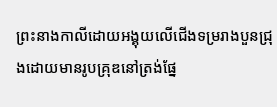ព្រះនាងកាលីដោយអង្គុយលើជើងទម្ររាងបួនជ្រុងដោយមានរូបគ្រុឌនៅត្រង់ផ្នែ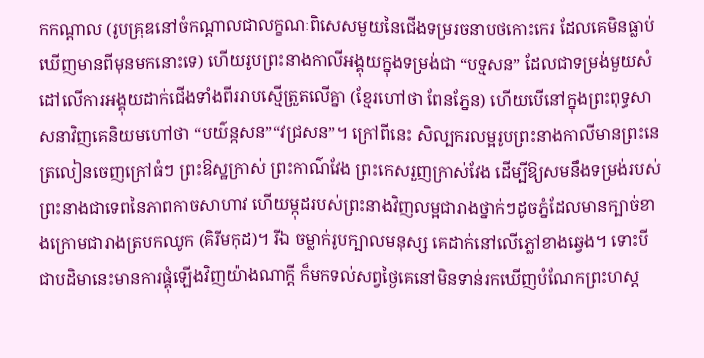កកណ្តាល (រូបគ្រុឌនៅចំកណ្តាលជាលក្ខណៈពិសេសមួយនៃជើងទម្ររចនាបថកោះកេរ ដែលគេមិនធ្លាប់ឃើញមានពីមុនមកនោះទេ) ហើយរូបព្រះនាងកាលីអង្គុយក្នុងទម្រង់ជា “បទ្មសន” ដែលជាទម្រង់មួយសំដៅលើការអង្គុយដាក់ជើងទាំងពីររាបស្មើត្រួតលើគ្នា (ខ្មែរហៅថា ពែនភ្នែន) ហើយបើនៅក្នុងព្រះពុទ្ធសាសនាវិញគេនិយមហៅថា “បយ៌ន្កសន”“វជ្រសន”។ ក្រៅពីនេះ សិល្បករលម្អរូបព្រះនាងកាលីមានព្រះនេត្រលៀនចេញក្រៅធំៗ ព្រះឱស្ឋក្រាស់ ព្រះកាណ៌វែង ព្រះកេសរួញក្រាស់វែង ដើម្បីឱ្យសមនឹងទម្រង់របស់ព្រះនាងជាទេពនៃភាពកាចសាហាវ ហើយម្កុដរបស់ព្រះនាងវិញលម្អជារាងថ្នាក់ៗដូចភ្នំដែលមានក្បាច់ខាងក្រោមជារាងត្របកឈូក (គិរីមកុដ)។ រីឯ ចម្លាក់រូបក្បាលមនុស្ស គេដាក់នៅលើភ្លៅខាងឆ្វេង។ ទោះបីជាបដិមានេះមានការផ្គុំឡើងវិញយ៉ាងណាក្តី ក៏មកទល់សព្វថ្ងៃគេនៅមិនទាន់រកឃើញបំណែកព្រះហស្ត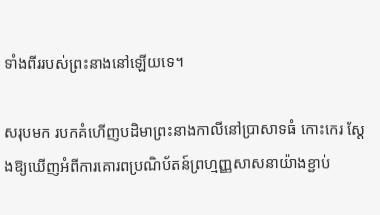ទាំងពីររបស់ព្រះនាងនៅឡើយទេ។

សរុបមក របកគំហើញបដិមាព្រះនាងកាលីនៅប្រាសាទធំ កោះកេរ ស្តែងឱ្យឃើញអំពីការគោរពប្រណិប័តន៍ព្រហ្មញ្ញសាសនាយ៉ាងខ្ជាប់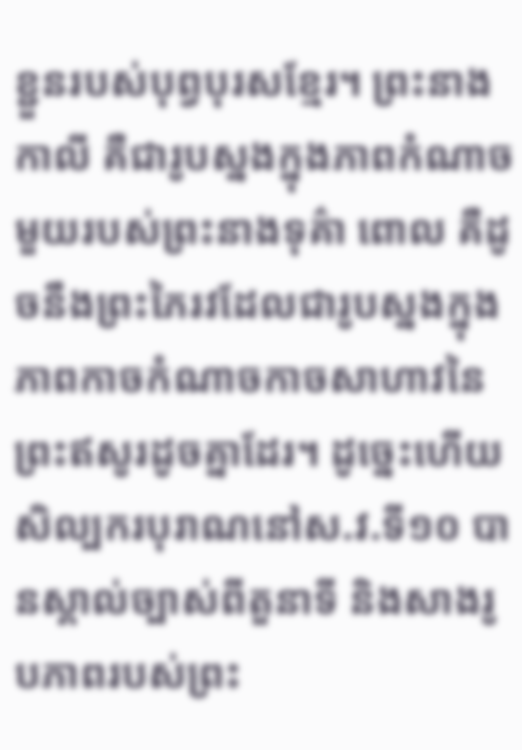ខ្ជួនរបស់បុព្វបុរសខ្មែរ។ ព្រះនាងកាលី គឺជារូបស្នងក្នុងភាពកំណាចមួយរបស់ព្រះនាងទុគ៌ា ពោល គឺដូចនឹងព្រះភៃរវដែលជារូបស្នងក្នុងភាពកាចកំណាចកាចសាហាវនៃព្រះឥសូរដូចគ្នាដែរ។ ដូច្នេះហើយ សិល្បករបុរាណនៅស.វ.ទី១០ បានស្គាល់ច្បាស់ពីតួនាទី និងសាងរូបភាពរបស់ព្រះ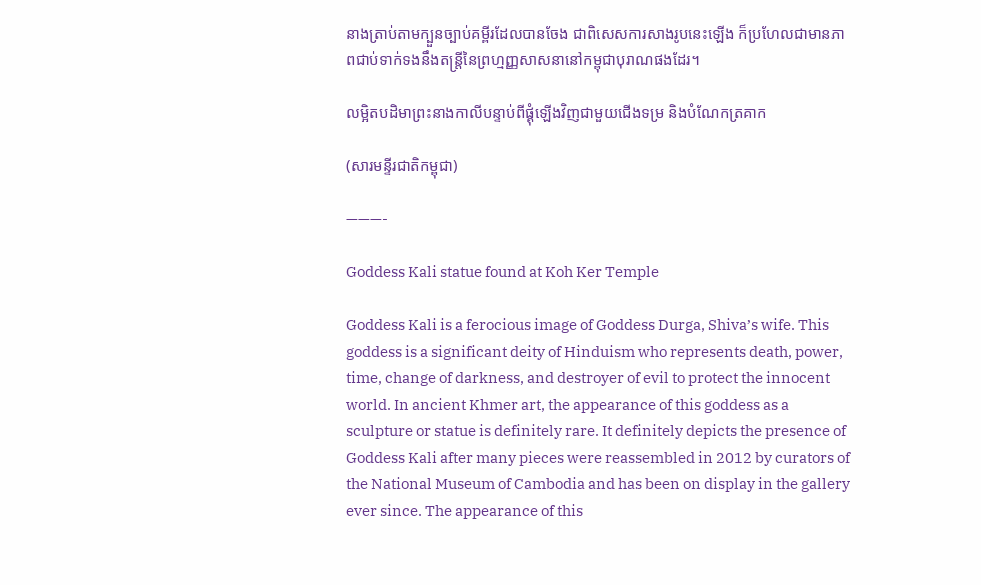នាងត្រាប់តាមក្បួនច្បាប់គម្ពីរដែលបានចែង ជាពិសេសការសាងរូបនេះឡើង ក៏ប្រហែលជាមានភាពជាប់ទាក់ទងនឹងតន្ត្រីនៃព្រហ្មញ្ញសាសនានៅកម្ពុជាបុរាណផងដែរ។

លម្អិតបដិមាព្រះនាងកាលីបន្ទាប់ពីផ្គុំឡើងវិញជាមួយជើងទម្រ និងបំណែកត្រគាក

(សារមន្ទីរជាតិកម្ពុជា)

———-

Goddess Kali statue found at Koh Ker Temple

Goddess Kali is a ferocious image of Goddess Durga, Shiva’s wife. This goddess is a significant deity of Hinduism who represents death, power, time, change of darkness, and destroyer of evil to protect the innocent world. In ancient Khmer art, the appearance of this goddess as a sculpture or statue is definitely rare. It definitely depicts the presence of Goddess Kali after many pieces were reassembled in 2012 by curators of the National Museum of Cambodia and has been on display in the gallery ever since. The appearance of this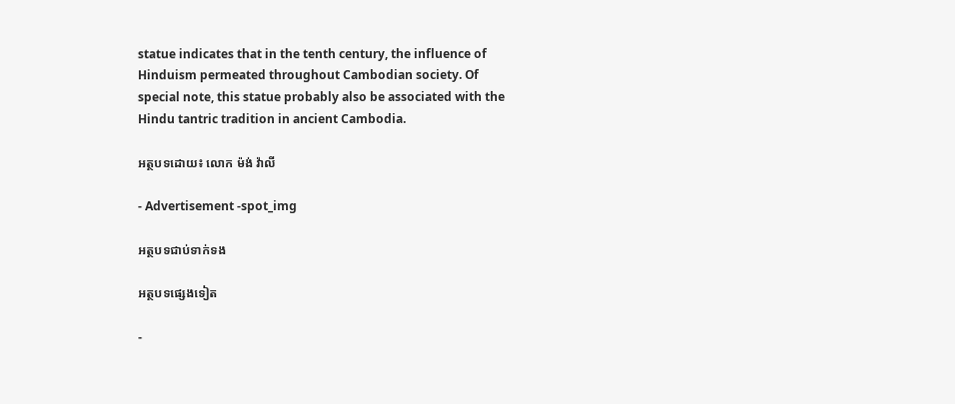statue indicates that in the tenth century, the influence of Hinduism permeated throughout Cambodian society. Of special note, this statue probably also be associated with the Hindu tantric tradition in ancient Cambodia.

អត្ថបទដោយ៖ លោក ម៉ង់ វ៉ាលី

- Advertisement -spot_img

អត្ថបទជាប់ទាក់ទង

អត្ថបទផ្សេងទៀត

-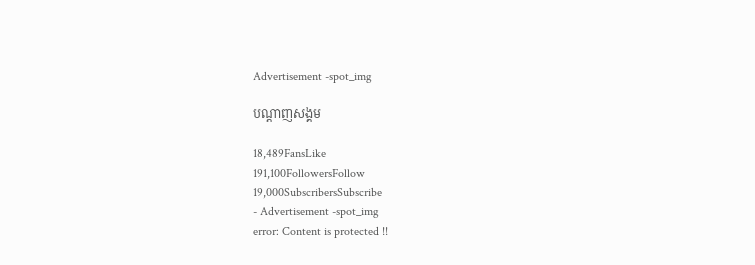Advertisement -spot_img

បណ្ដាញសង្គម

18,489FansLike
191,100FollowersFollow
19,000SubscribersSubscribe
- Advertisement -spot_img
error: Content is protected !!